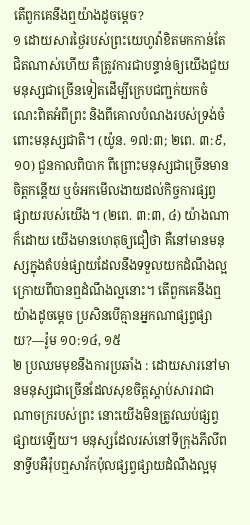តើពួកគេនឹងឮយ៉ាងដូចម្ដេច?
១ ដោយសារថ្ងៃរបស់ព្រះយេហូវ៉ាខិតមកកាន់តែជិតណាស់ហើយ គឺត្រូវការជាបន្ទាន់ឲ្យយើងជួយមនុស្សជាច្រើនទៀតដើម្បីក្រេបជញ្ជក់យកចំណេះពិតអំពីព្រះ និងពីគោលបំណងរបស់ទ្រង់ចំពោះមនុស្សជាតិ។ (យ៉ូន. ១៧:៣; ២ពេ. ៣:៩, ១០) ជួនកាលពិបាក ពីព្រោះមនុស្សជាច្រើនមានចិត្តកន្តើយ ឬចំអកមើលងាយដល់កិច្ចការផ្សព្វផ្សាយរបស់យើង។ (២ពេ. ៣:៣, ៤) យ៉ាងណាក៏ដោយ យើងមានហេតុឲ្យជឿថា គឺនៅមានមនុស្សក្នុងតំបន់ផ្សាយដែលនឹងទទួលយកដំណឹងល្អក្រោយពីបានឮដំណឹងល្អនោះ។ តើពួកគេនឹងឮយ៉ាងដូចម្ដេច ប្រសិនបើគ្មានអ្នកណាផ្សព្វផ្សាយ?—រ៉ូម ១០:១៤, ១៥
២ ប្រឈមមុខនឹងការប្រឆាំង : ដោយសារនៅមានមនុស្សជាច្រើនដែលសុខចិត្តស្ដាប់សាររាជាណាចក្ររបស់ព្រះ នោះយើងមិនត្រូវឈប់ផ្សព្វផ្សាយឡើយ។ មនុស្សដែលរស់នៅទីក្រុងភីលីព នាទ្វីបអឺរ៉ុបឮសាវ័កប៉ុលផ្សព្វផ្សាយដំណឹងល្អមុ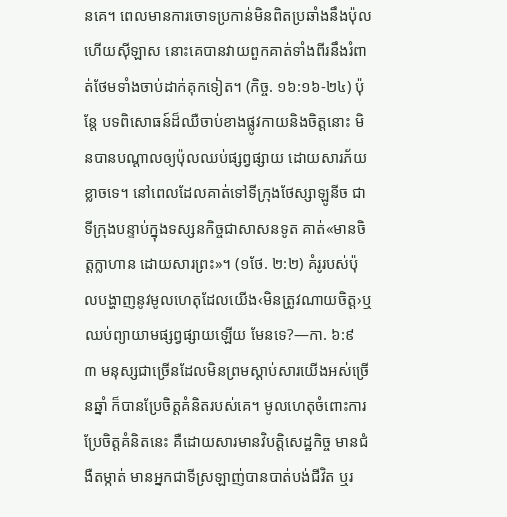នគេ។ ពេលមានការចោទប្រកាន់មិនពិតប្រឆាំងនឹងប៉ុលហើយស៊ីឡាស នោះគេបានវាយពួកគាត់ទាំងពីរនឹងរំពាត់ថែមទាំងចាប់ដាក់គុកទៀត។ (កិច្ច. ១៦:១៦-២៤) ប៉ុន្តែ បទពិសោធន៍ដ៏ឈឺចាប់ខាងផ្លូវកាយនិងចិត្តនោះ មិនបានបណ្ដាលឲ្យប៉ុលឈប់ផ្សព្វផ្សាយ ដោយសារភ័យខ្លាចទេ។ នៅពេលដែលគាត់ទៅទីក្រុងថែស្សាឡូនីច ជាទីក្រុងបន្ទាប់ក្នុងទស្សនកិច្ចជាសាសនទូត គាត់«មានចិត្តក្លាហាន ដោយសារព្រះ»។ (១ថែ. ២:២) គំរូរបស់ប៉ុលបង្ហាញនូវមូលហេតុដែលយើង‹មិនត្រូវណាយចិត្ត›ឬឈប់ព្យាយាមផ្សព្វផ្សាយឡើយ មែនទេ?—កា. ៦:៩
៣ មនុស្សជាច្រើនដែលមិនព្រមស្ដាប់សារយើងអស់ច្រើនឆ្នាំ ក៏បានប្រែចិត្តគំនិតរបស់គេ។ មូលហេតុចំពោះការប្រែចិត្តគំនិតនេះ គឺដោយសារមានវិបត្ដិសេដ្ឋកិច្ច មានជំងឺតម្កាត់ មានអ្នកជាទីស្រឡាញ់បានបាត់បង់ជីវិត ឬរ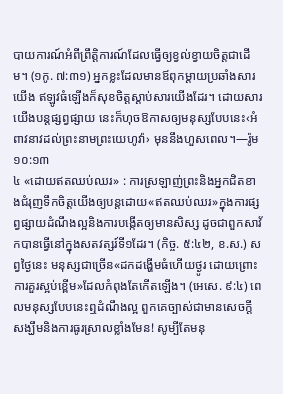បាយការណ៍អំពីព្រឹត្ដិការណ៍ដែលធ្វើឲ្យខ្វល់ខ្វាយចិត្តជាដើម។ (១កូ. ៧:៣១) អ្នកខ្លះដែលមានឪពុកម្ដាយប្រឆាំងសារយើង ឥឡូវធំឡើងក៏សុខចិត្តស្ដាប់សារយើងដែរ។ ដោយសារយើងបន្តផ្សព្វផ្សាយ នេះក៏ហុចឱកាសឲ្យមនុស្សបែបនេះ‹អំពាវនាវដល់ព្រះនាមព្រះយេហូវ៉ា› មុននឹងហួសពេល។—រ៉ូម ១០:១៣
៤ «ដោយឥតឈប់ឈរ» : ការស្រឡាញ់ព្រះនិងអ្នកជិតខាងជំរុញទឹកចិត្តយើងឲ្យបន្តដោយ«ឥតឈប់ឈរ»ក្នុងការផ្សព្វផ្សាយដំណឹងល្អនិងការបង្កើតឲ្យមានសិស្ស ដូចជាពួកសាវ័កបានធ្វើនៅក្នុងសតវត្សរ៍ទី១ដែរ។ (កិច្ច. ៥:៤២, ខ.ស.) សព្វថ្ងៃនេះ មនុស្សជាច្រើន«ដកដង្ហើមធំហើយថ្ងូរ ដោយព្រោះការគួរស្អប់ខ្ពើម»ដែលកំពុងតែកើតឡើង។ (អេសេ. ៩:៤) ពេលមនុស្សបែបនេះឮដំណឹងល្អ ពួកគេច្បាស់ជាមានសេចក្ដីសង្ឃឹមនិងការធូរស្រាលខ្លាំងមែន! សូម្បីតែមនុ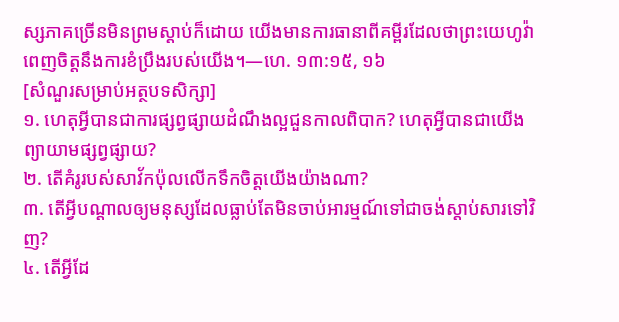ស្សភាគច្រើនមិនព្រមស្ដាប់ក៏ដោយ យើងមានការធានាពីគម្ពីរដែលថាព្រះយេហូវ៉ាពេញចិត្តនឹងការខំប្រឹងរបស់យើង។—ហេ. ១៣:១៥, ១៦
[សំណួរសម្រាប់អត្ថបទសិក្សា]
១. ហេតុអ្វីបានជាការផ្សព្វផ្សាយដំណឹងល្អជួនកាលពិបាក? ហេតុអ្វីបានជាយើងព្យាយាមផ្សព្វផ្សាយ?
២. តើគំរូរបស់សាវ័កប៉ុលលើកទឹកចិត្តយើងយ៉ាងណា?
៣. តើអ្វីបណ្ដាលឲ្យមនុស្សដែលធ្លាប់តែមិនចាប់អារម្មណ៍ទៅជាចង់ស្ដាប់សារទៅវិញ?
៤. តើអ្វីដែ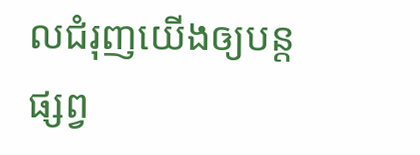លជំរុញយើងឲ្យបន្តផ្សព្វ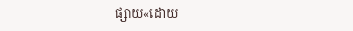ផ្សាយ«ដោយ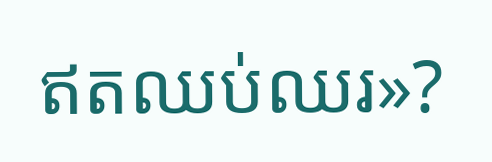ឥតឈប់ឈរ»?